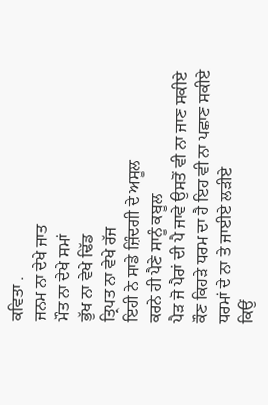ਕਵਿਤਾ .
ਜਨਮ ਨਾ ਦੇਖੇ ਜਾਤ
ਮੌਤ ਨਾ ਦੇਖੇ ਸਮਾਂ
ਭੁੱਖ ਨਾ ਵੇਖੇ ਢਿੱਡ
ਤ੍ਰਿਪਤ ਨਾ ਵੇਖੇ ਰੱਜ
ਇਹੀ ਨੇ ਸਾਡੇ ਜ਼ਿੰਦਗੀ ਦੇ ਅਸੂਲ
ਕਰਨੇ ਹੀ ਪੈਣੇ ਸਾਨੂੰ ਕਬੂਲ
ਪੈੜ ਜੋ ਪੈਰਾਂ ਦੀ ਪੈ ਜਾਵੇ ਉਸਤੋਂ ਵੀ ਨਾ ਜਾਣ ਸਕੀਏ
ਕੌਣ ਕਿਹੜੇ ਧਰਮ ਦਾ ਹੈ ਇਹ ਵੀ ਨਾ ਪਛਾਣ ਸਕੀਏ
ਧਰਮਾਂ ਦੇ ਨਾ ਤੇ ਜਾਈਏ ਲੜੀਏ
ਕਿਉਂ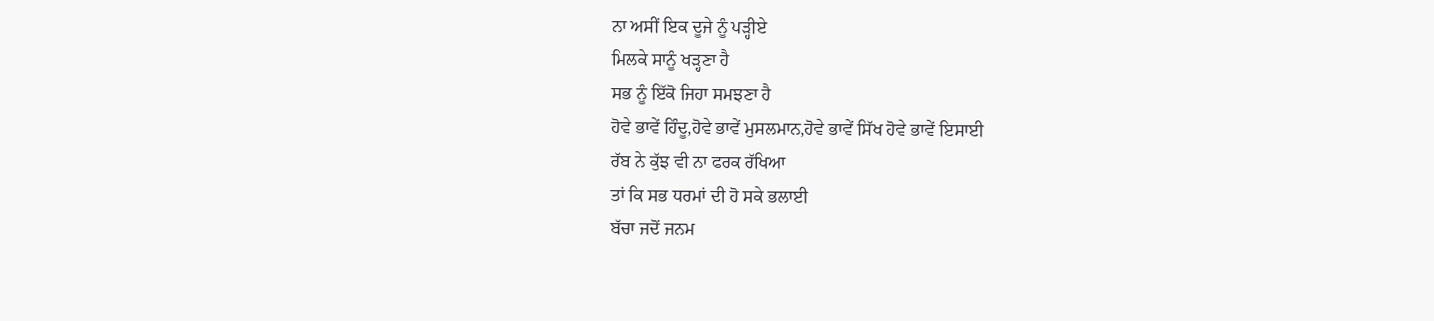ਨਾ ਅਸੀਂ ਇਕ ਦੂਜੇ ਨੂੰ ਪੜ੍ਹੀਏ
ਮਿਲਕੇ ਸਾਨੂੰ ਖੜ੍ਹਣਾ ਹੈ
ਸਭ ਨੂੰ ਇੱਕੋ ਜਿਹਾ ਸਮਝਣਾ ਹੈ
ਹੋਵੇ ਭਾਵੇਂ ਹਿੰਦੂ,ਹੋਵੇ ਭਾਵੇਂ ਮੁਸਲਮਾਨ,ਹੋਵੇ ਭਾਵੇਂ ਸਿੱਖ ਹੋਵੇ ਭਾਵੇਂ ਇਸਾਈ
ਰੱਬ ਨੇ ਕੁੱਝ ਵੀ ਨਾ ਫਰਕ ਰੱਖਿਆ
ਤਾਂ ਕਿ ਸਭ ਧਰਮਾਂ ਦੀ ਹੋ ਸਕੇ ਭਲਾਈ
ਬੱਚਾ ਜਦੋਂ ਜਨਮ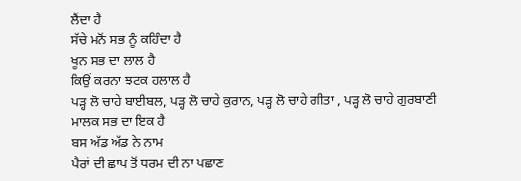ਲੈਂਦਾ ਹੈ
ਸੱਚੇ ਮਨੋਂ ਸਭ ਨੂੰ ਕਹਿੰਦਾ ਹੈ
ਖੂਨ ਸਭ ਦਾ ਲਾਲ ਹੈ
ਕਿਉਂ ਕਰਨਾ ਝਟਕ ਹਲਾਲ ਹੈ
ਪੜ੍ਹ ਲੋ ਚਾਹੇ ਬਾਈਬਲ, ਪੜ੍ਹ ਲੋ ਚਾਹੇ ਕੁਰਾਨ, ਪੜ੍ਹ ਲੋ ਚਾਹੇ ਗੀਤਾ , ਪੜ੍ਹ ਲੋ ਚਾਹੇ ਗੁਰਬਾਣੀ
ਮਾਲਕ ਸਭ ਦਾ ਇਕ ਹੈ
ਬਸ ਅੱਡ ਅੱਡ ਨੇ ਨਾਮ
ਪੈਰਾਂ ਦੀ ਛਾਪ ਤੋਂ ਧਰਮ ਦੀ ਨਾ ਪਛਾਣ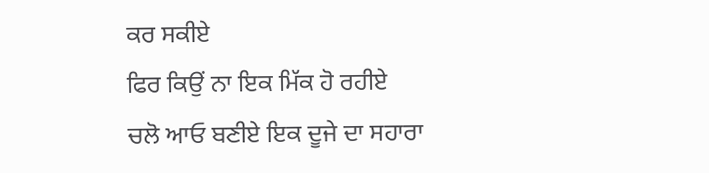ਕਰ ਸਕੀਏ
ਫਿਰ ਕਿਉਂ ਨਾ ਇਕ ਮਿੱਕ ਹੋ ਰਹੀਏ
ਚਲੋ ਆਓ ਬਣੀਏ ਇਕ ਦੂਜੇ ਦਾ ਸਹਾਰਾ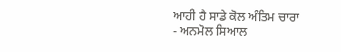ਆਹੀ ਹੈ ਸਾਡੇ ਕੋਲ ਅੰਤਿਮ ਚਾਰਾ
- ਅਨਮੋਲ ਸਿਆਲ